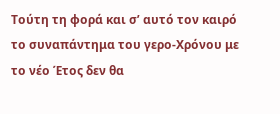Τούτη τη φορά και σ’ αυτό τον καιρό το συναπάντημα του γερο-Χρόνου με το νέο Έτος δεν θα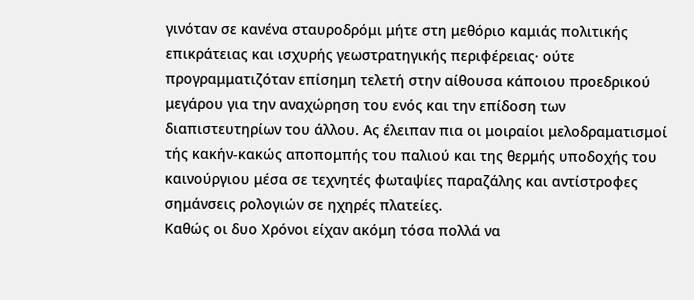γινόταν σε κανένα σταυροδρόμι μήτε στη μεθόριο καμιάς πολιτικής επικράτειας και ισχυρής γεωστρατηγικής περιφέρειας· ούτε προγραμματιζόταν επίσημη τελετή στην αίθουσα κάποιου προεδρικού μεγάρου για την αναχώρηση του ενός και την επίδοση των διαπιστευτηρίων του άλλου. Ας έλειπαν πια οι μοιραίοι μελοδραματισμοί τής κακήν-κακώς αποπομπής του παλιού και της θερμής υποδοχής του καινούργιου μέσα σε τεχνητές φωταψίες παραζάλης και αντίστροφες σημάνσεις ρολογιών σε ηχηρές πλατείες.
Καθώς οι δυο Χρόνοι είχαν ακόμη τόσα πολλά να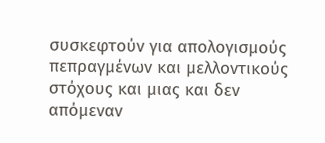συσκεφτούν για απολογισμούς πεπραγμένων και μελλοντικούς στόχους και μιας και δεν απόμεναν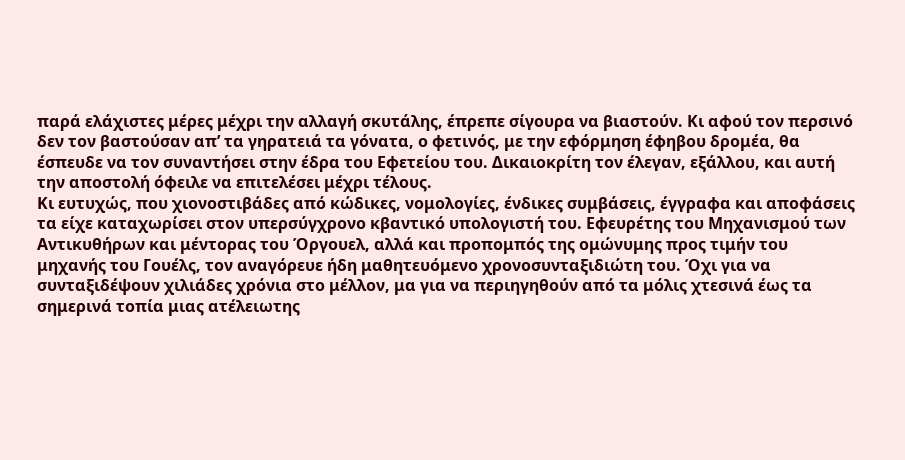παρά ελάχιστες μέρες μέχρι την αλλαγή σκυτάλης, έπρεπε σίγουρα να βιαστούν. Κι αφού τον περσινό δεν τον βαστούσαν απ’ τα γηρατειά τα γόνατα, ο φετινός, με την εφόρμηση έφηβου δρομέα, θα έσπευδε να τον συναντήσει στην έδρα του Εφετείου του. Δικαιοκρίτη τον έλεγαν, εξάλλου, και αυτή την αποστολή όφειλε να επιτελέσει μέχρι τέλους.
Κι ευτυχώς, που χιονοστιβάδες από κώδικες, νομολογίες, ένδικες συμβάσεις, έγγραφα και αποφάσεις τα είχε καταχωρίσει στον υπερσύγχρονο κβαντικό υπολογιστή του. Εφευρέτης του Μηχανισμού των Αντικυθήρων και μέντορας του Όργουελ, αλλά και προπομπός της ομώνυμης προς τιμήν του μηχανής του Γουέλς, τον αναγόρευε ήδη μαθητευόμενο χρονοσυνταξιδιώτη του. Όχι για να συνταξιδέψουν χιλιάδες χρόνια στο μέλλον, μα για να περιηγηθούν από τα μόλις χτεσινά έως τα σημερινά τοπία μιας ατέλειωτης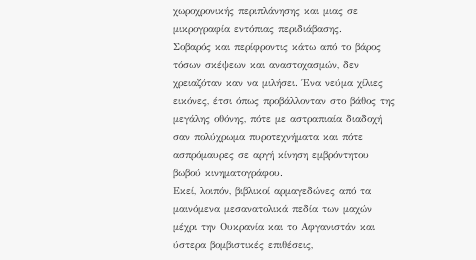χωροχρονικής περιπλάνησης και μιας σε μικρογραφία εντόπιας περιδιάβασης.
Σοβαρός και περίφροντις κάτω από το βάρος τόσων σκέψεων και αναστοχασμών, δεν χρειαζόταν καν να μιλήσει. Ένα νεύμα χίλιες εικόνες, έτσι όπως προβάλλονταν στο βάθος της μεγάλης οθόνης, πότε με αστραπιαία διαδοχή σαν πολύχρωμα πυροτεχνήματα και πότε ασπρόμαυρες σε αργή κίνηση εμβρόντητου βωβού κινηματογράφου.
Εκεί, λοιπόν, βιβλικοί αρμαγεδώνες από τα μαινόμενα μεσανατολικά πεδία των μαχών μέχρι την Ουκρανία και το Αφγανιστάν και ύστερα βομβιστικές επιθέσεις,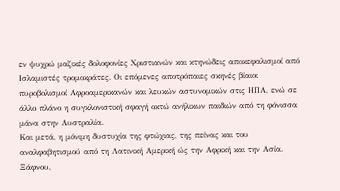εν ψυχρώ μαζικές δολοφονίες Χριστιανών και κτηνώδεις αποκεφαλισμοί από Ισλαμιστές τρομοκράτες. Οι επόμενες αποτρόπαιες σκηνές βίαιοι πυροβολισμοί Αφροαμερικανών και λευκών αστυνομικών στις ΗΠΑ, ενώ σε άλλο πλάνο η συγκλονιστική σφαγή οκτώ ανήλικων παιδιών από τη φόνισσα μάνα στην Αυστραλία.
Και μετά, η μόνιμη δυστυχία της φτώχιας, της πείνας και του αναλφαβητισμού από τη Λατινική Αμερική ώς την Αφρική και την Ασία. Ξάφνου,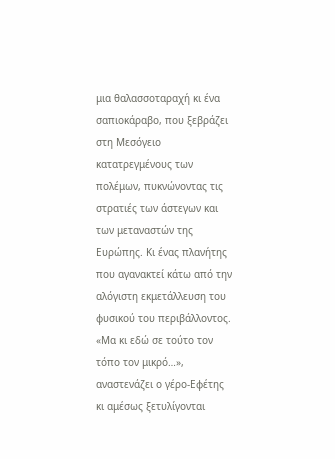μια θαλασσοταραχή κι ένα σαπιοκάραβο, που ξεβράζει στη Μεσόγειο κατατρεγμένους των πολέμων, πυκνώνοντας τις στρατιές των άστεγων και των μεταναστών της Ευρώπης. Κι ένας πλανήτης που αγανακτεί κάτω από την αλόγιστη εκμετάλλευση του φυσικού του περιβάλλοντος.
«Μα κι εδώ σε τούτο τον τόπο τον μικρό…», αναστενάζει ο γέρο-Εφέτης κι αμέσως ξετυλίγονται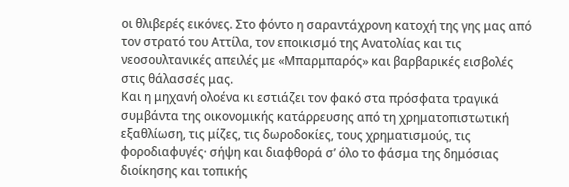οι θλιβερές εικόνες. Στο φόντο η σαραντάχρονη κατοχή της γης μας από τον στρατό του Αττίλα, τον εποικισμό της Ανατολίας και τις νεοσουλτανικές απειλές με «Μπαρμπαρός» και βαρβαρικές εισβολές στις θάλασσές μας.
Και η μηχανή ολοένα κι εστιάζει τον φακό στα πρόσφατα τραγικά συμβάντα της οικονομικής κατάρρευσης από τη χρηματοπιστωτική εξαθλίωση, τις μίζες, τις δωροδοκίες, τους χρηματισμούς, τις φοροδιαφυγές· σήψη και διαφθορά σ’ όλο το φάσμα της δημόσιας διοίκησης και τοπικής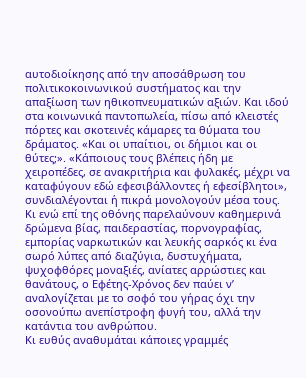αυτοδιοίκησης από την αποσάθρωση του πολιτικοκοινωνικού συστήματος και την απαξίωση των ηθικοπνευματικών αξιών. Και ιδού στα κοινωνικά παντοπωλεία, πίσω από κλειστές πόρτες και σκοτεινές κάμαρες τα θύματα του δράματος. «Και οι υπαίτιοι, οι δήμιοι και οι θύτες;». «Κάποιους τους βλέπεις ήδη με χειροπέδες, σε ανακριτήρια και φυλακές, μέχρι να καταφύγουν εδώ εφεσιβάλλοντες ή εφεσίβλητοι», συνδιαλέγονται ή πικρά μονολογούν μέσα τους.
Κι ενώ επί της οθόνης παρελαύνουν καθημερινά δρώμενα βίας, παιδεραστίας, πορνογραφίας, εμπορίας ναρκωτικών και λευκής σαρκός κι ένα σωρό λύπες από διαζύγια, δυστυχήματα, ψυχοφθόρες μοναξιές, ανίατες αρρώστιες και θανάτους, ο Εφέτης-Χρόνος δεν παύει ν’ αναλογίζεται με το σοφό του γήρας όχι την οσονούπω ανεπίστροφη φυγή του, αλλά την κατάντια του ανθρώπου.
Κι ευθύς αναθυμάται κάποιες γραμμές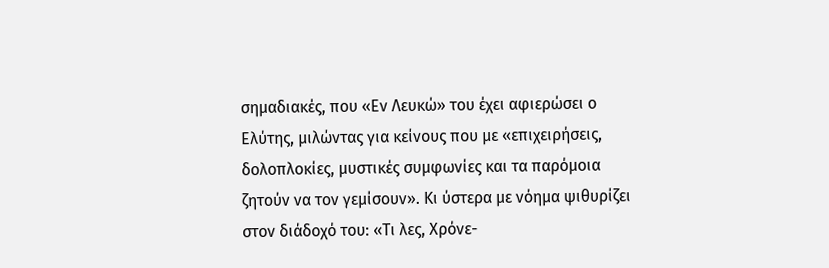σημαδιακές, που «Εν Λευκώ» του έχει αφιερώσει ο Ελύτης, μιλώντας για κείνους που με «επιχειρήσεις, δολοπλοκίες, μυστικές συμφωνίες και τα παρόμοια ζητούν να τον γεμίσουν». Κι ύστερα με νόημα ψιθυρίζει στον διάδοχό του: «Τι λες, Χρόνε-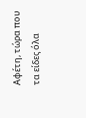Αφέτη, τώρα που τα είδες όλα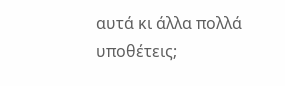αυτά κι άλλα πολλά υποθέτεις;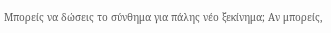Μπορείς να δώσεις το σύνθημα για πάλης νέο ξεκίνημα; Αν μπορείς,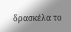δρασκέλα το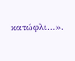κατώφλι…».